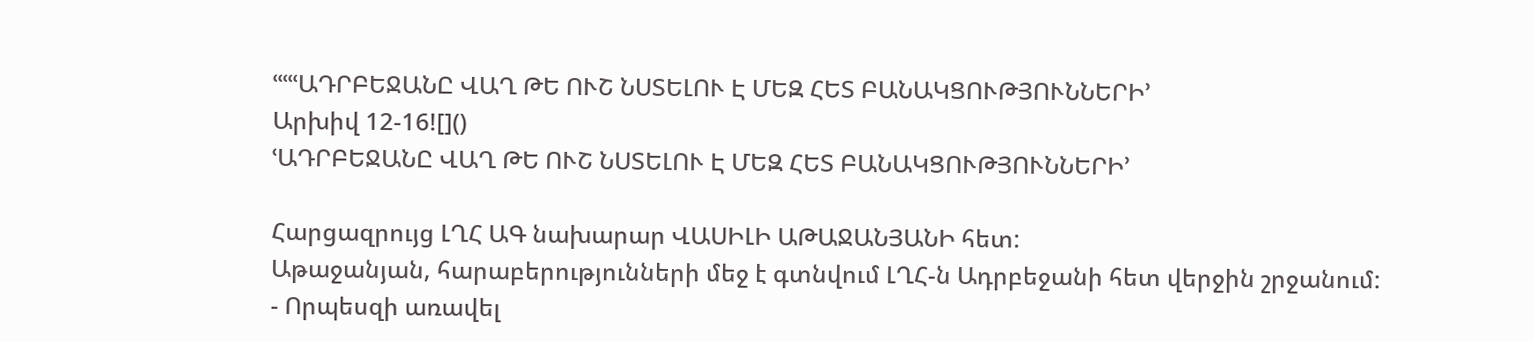ՙՙՙՙՙԱԴՐԲԵՋԱՆԸ ՎԱՂ ԹԵ ՈՒՇ ՆՍՏԵԼՈՒ Է ՄԵԶ ՀԵՏ ԲԱՆԱԿՑՈՒԹՅՈՒՆՆԵՐԻ՚
Արխիվ 12-16![]()
ՙԱԴՐԲԵՋԱՆԸ ՎԱՂ ԹԵ ՈՒՇ ՆՍՏԵԼՈՒ Է ՄԵԶ ՀԵՏ ԲԱՆԱԿՑՈՒԹՅՈՒՆՆԵՐԻ՚

Հարցազրույց ԼՂՀ ԱԳ նախարար ՎԱՍԻԼԻ ԱԹԱՋԱՆՅԱՆԻ հետ:
Աթաջանյան, հարաբերությունների մեջ է գտնվում ԼՂՀ-ն Ադրբեջանի հետ վերջին շրջանում:
- Որպեսզի առավել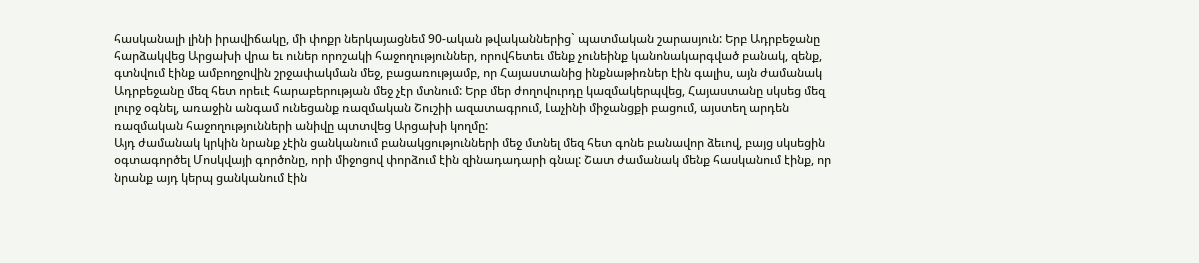հասկանալի լինի իրավիճակը, մի փոքր ներկայացնեմ 90-ական թվականներից` պատմական շարասյուն: Երբ Ադրբեջանը հարձակվեց Արցախի վրա եւ ուներ որոշակի հաջողություններ, որովհետեւ մենք չունեինք կանոնակարգված բանակ, զենք, գտնվում էինք ամբողջովին շրջափակման մեջ, բացառությամբ, որ Հայաստանից ինքնաթիռներ էին գալիս, այն ժամանակ Ադրբեջանը մեզ հետ որեւէ հարաբերության մեջ չէր մտնում: Երբ մեր ժողովուրդը կազմակերպվեց, Հայաստանը սկսեց մեզ լուրջ օգնել, առաջին անգամ ունեցանք ռազմական Շուշիի ազատագրում, Լաչինի միջանցքի բացում, այստեղ արդեն ռազմական հաջողությունների անիվը պտտվեց Արցախի կողմը:
Այդ ժամանակ կրկին նրանք չէին ցանկանում բանակցությունների մեջ մտնել մեզ հետ գոնե բանավոր ձեւով, բայց սկսեցին օգտագործել Մոսկվայի գործոնը, որի միջոցով փորձում էին զինադադարի գնալ: Շատ ժամանակ մենք հասկանում էինք, որ նրանք այդ կերպ ցանկանում էին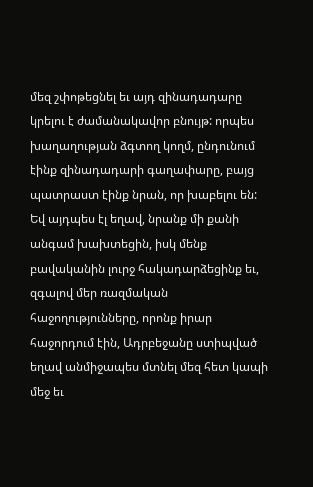մեզ շփոթեցնել եւ այդ զինադադարը կրելու է ժամանակավոր բնույթ: որպես խաղաղության ձգտող կողմ, ընդունում էինք զինադադարի գաղափարը, բայց պատրաստ էինք նրան, որ խաբելու են: Եվ այդպես էլ եղավ, նրանք մի քանի անգամ խախտեցին, իսկ մենք բավականին լուրջ հակադարձեցինք եւ, զգալով մեր ռազմական հաջողությունները, որոնք իրար հաջորդում էին, Ադրբեջանը ստիպված եղավ անմիջապես մտնել մեզ հետ կապի մեջ եւ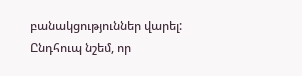բանակցություններ վարել: Ընդհուպ նշեմ, որ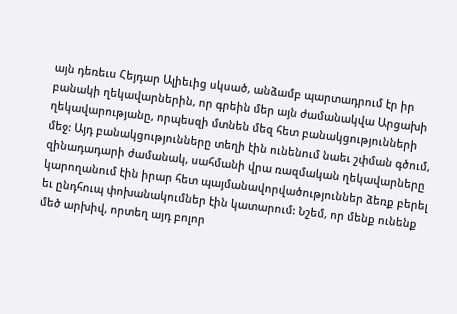այն դեռեւս Հեյդար Ալիեւից սկսած, անձամբ պարտադրում էր իր բանակի ղեկավարներին, որ գրեին մեր այն ժամանակվա Արցախի ղեկավարությանը, որպեսզի մտնեն մեզ հետ բանակցությունների մեջ: Այդ բանակցությունները տեղի էին ունենում նաեւ շփման գծում, զինադադարի ժամանակ, սահմանի վրա ռազմական ղեկավարները կարողանում էին իրար հետ պայմանավորվածություններ ձեռք բերել եւ ընդհուպ փոխանակումներ էին կատարում: Նշեմ, որ մենք ունենք մեծ արխիվ, որտեղ այդ բոլոր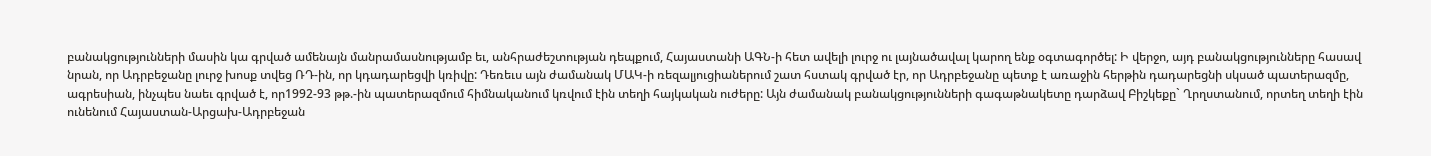բանակցությունների մասին կա գրված ամենայն մանրամասնությամբ եւ, անհրաժեշտության դեպքում, Հայաստանի ԱԳՆ-ի հետ ավելի լուրջ ու լայնածավալ կարող ենք օգտագործել: Ի վերջո, այդ բանակցությունները հասավ նրան, որ Ադրբեջանը լուրջ խոսք տվեց ՌԴ-ին, որ կդադարեցվի կռիվը: Դեռեւս այն ժամանակ ՄԱԿ-ի ռեզալյուցիաներում շատ հստակ գրված էր, որ Ադրբեջանը պետք է առաջին հերթին դադարեցնի սկսած պատերազմը, ագրեսիան, ինչպես նաեւ գրված է, որ1992-93 թթ.-ին պատերազմում հիմնականում կռվում էին տեղի հայկական ուժերը: Այն ժամանակ բանակցությունների գագաթնակետը դարձավ Բիշկեքը` Ղրղստանում, որտեղ տեղի էին ունենում Հայաստան-Արցախ-Ադրբեջան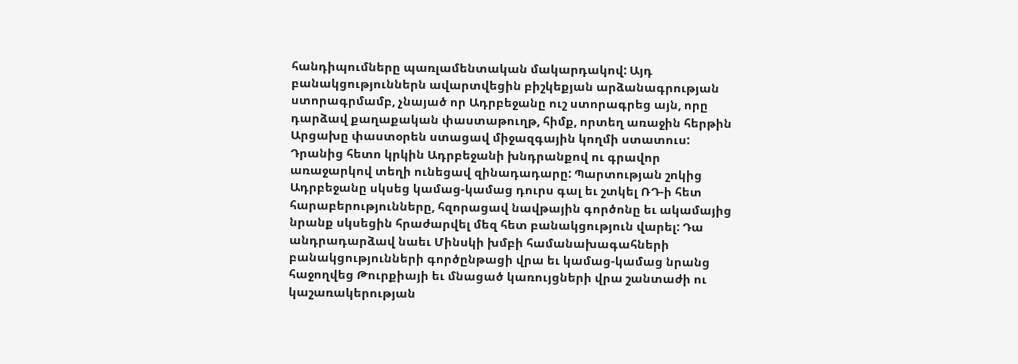հանդիպումները պառլամենտական մակարդակով: Այդ բանակցություններն ավարտվեցին բիշկեքյան արձանագրության ստորագրմամբ, չնայած որ Ադրբեջանը ուշ ստորագրեց այն, որը դարձավ քաղաքական փաստաթուղթ, հիմք, որտեղ առաջին հերթին Արցախը փաստօրեն ստացավ միջազգային կողմի ստատուս: Դրանից հետո կրկին Ադրբեջանի խնդրանքով ու գրավոր առաջարկով տեղի ունեցավ զինադադարը: Պարտության շոկից Ադրբեջանը սկսեց կամաց-կամաց դուրս գալ եւ շտկել ՌԴ-ի հետ հարաբերությունները, հզորացավ նավթային գործոնը եւ ակամայից նրանք սկսեցին հրաժարվել մեզ հետ բանակցություն վարել: Դա անդրադարձավ նաեւ Մինսկի խմբի համանախագահների բանակցությունների գործընթացի վրա եւ կամաց-կամաց նրանց հաջողվեց Թուրքիայի եւ մնացած կառույցների վրա շանտաժի ու կաշառակերության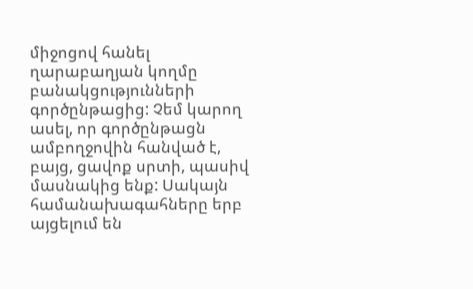միջոցով հանել ղարաբաղյան կողմը բանակցությունների գործընթացից: Չեմ կարող ասել, որ գործընթացն ամբողջովին հանված է, բայց, ցավոք սրտի, պասիվ մասնակից ենք: Սակայն համանախագահները երբ այցելում են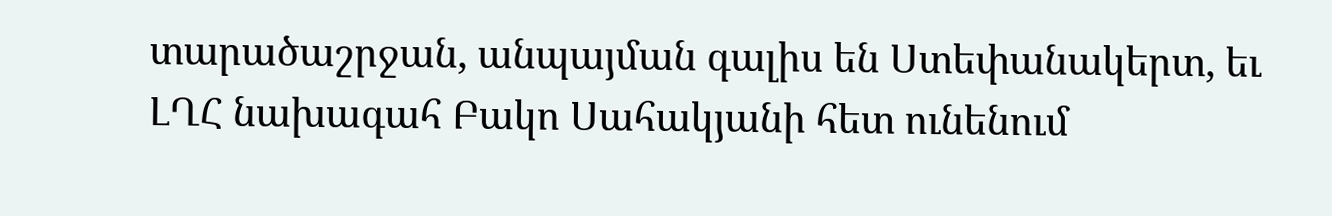տարածաշրջան, անպայման գալիս են Ստեփանակերտ, եւ ԼՂՀ նախագահ Բակո Սահակյանի հետ ունենում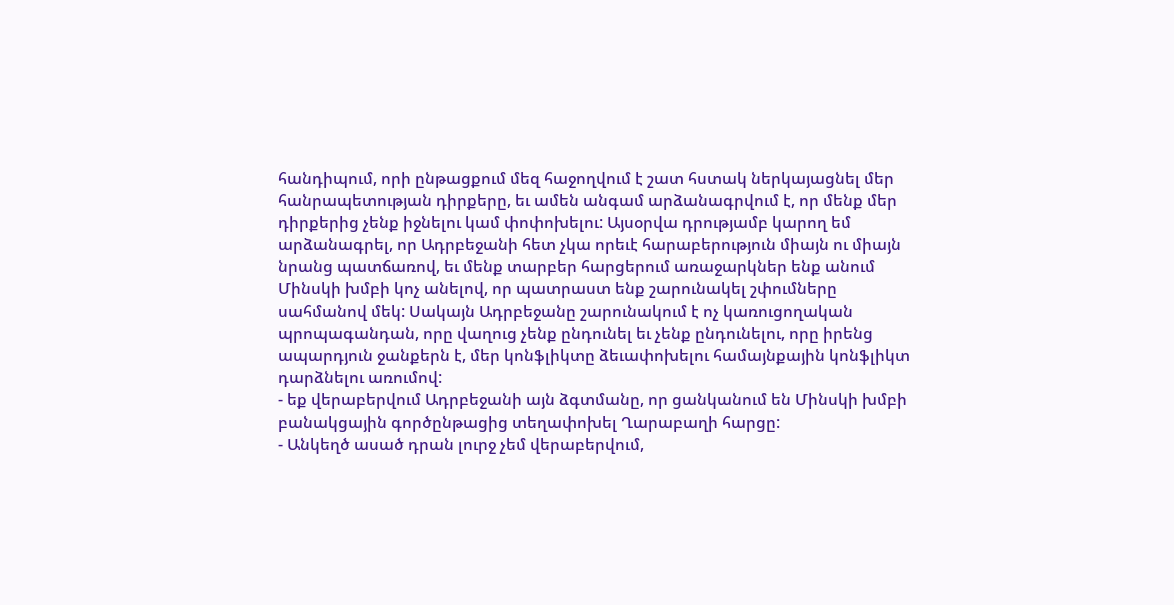հանդիպում, որի ընթացքում մեզ հաջողվում է շատ հստակ ներկայացնել մեր հանրապետության դիրքերը, եւ ամեն անգամ արձանագրվում է, որ մենք մեր դիրքերից չենք իջնելու կամ փոփոխելու: Այսօրվա դրությամբ կարող եմ արձանագրել, որ Ադրբեջանի հետ չկա որեւէ հարաբերություն միայն ու միայն նրանց պատճառով, եւ մենք տարբեր հարցերում առաջարկներ ենք անում Մինսկի խմբի կոչ անելով, որ պատրաստ ենք շարունակել շփումները սահմանով մեկ: Սակայն Ադրբեջանը շարունակում է ոչ կառուցողական պրոպագանդան, որը վաղուց չենք ընդունել եւ չենք ընդունելու, որը իրենց ապարդյուն ջանքերն է, մեր կոնֆլիկտը ձեւափոխելու համայնքային կոնֆլիկտ դարձնելու առումով:
- եք վերաբերվում Ադրբեջանի այն ձգտմանը, որ ցանկանում են Մինսկի խմբի բանակցային գործընթացից տեղափոխել Ղարաբաղի հարցը:
- Անկեղծ ասած դրան լուրջ չեմ վերաբերվում,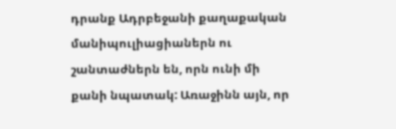դրանք Ադրբեջանի քաղաքական մանիպուլիացիաներն ու շանտաժներն են, որն ունի մի քանի նպատակ: Առաջինն այն, որ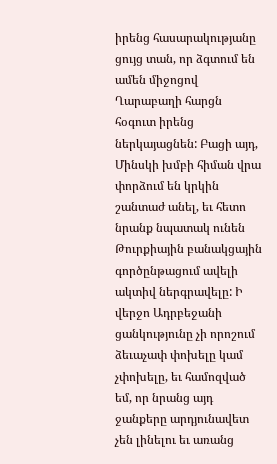իրենց հասարակությանը ցույց տան, որ ձգտում են ամեն միջոցով Ղարաբաղի հարցն հօգուտ իրենց ներկայացնեն: Բացի այդ, Մինսկի խմբի հիման վրա փորձում են կրկին շանտաժ անել, եւ հետո նրանք նպատակ ունեն Թուրքիային բանակցային գործընթացում ավելի ակտիվ ներգրավելը: Ի վերջո Ադրբեջանի ցանկությունը չի որոշում ձեւաչափ փոխելը կամ չփոխելը, եւ համոզված եմ, որ նրանց այդ ջանքերը արդյունավետ չեն լինելու եւ առանց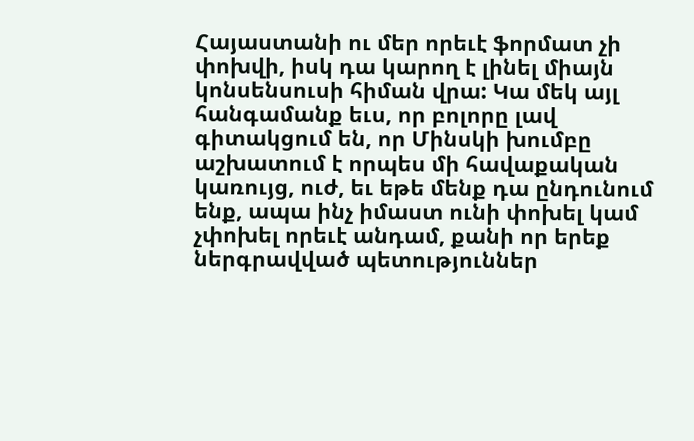Հայաստանի ու մեր որեւէ ֆորմատ չի փոխվի, իսկ դա կարող է լինել միայն կոնսենսուսի հիման վրա: Կա մեկ այլ հանգամանք եւս, որ բոլորը լավ գիտակցում են, որ Մինսկի խումբը աշխատում է որպես մի հավաքական կառույց, ուժ, եւ եթե մենք դա ընդունում ենք, ապա ինչ իմաստ ունի փոխել կամ չփոխել որեւէ անդամ, քանի որ երեք ներգրավված պետություններ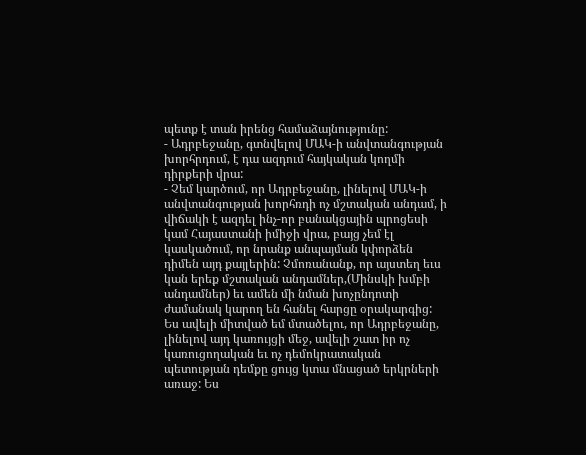պետք է տան իրենց համաձայնությունը:
- Ադրբեջանը, գտնվելով ՄԱԿ-ի անվտանգության խորհրդում, է դա ազդում հայկական կողմի դիրքերի վրա:
- Չեմ կարծում, որ Ադրբեջանը, լինելով ՄԱԿ-ի անվտանգության խորհռդի ոչ մշտական անդամ, ի վիճակի է ազդել ինչ-որ բանակցային պրոցեսի կամ Հայաստանի իմիջի վրա, բայց չեմ էլ կասկածում, որ նրանք անպայման կփորձեն դիմեն այդ քայլերին: Չմոռանանք, որ այստեղ եւս կան երեք մշտական անդամներ,(Մինսկի խմբի անդամներ) եւ ամեն մի նման խոչընդոտի ժամանակ կարող են հանել հարցը օրակարգից: Ես ավելի միտված եմ մտածելու, որ Ադրբեջանը, լինելով այդ կառույցի մեջ, ավելի շատ իր ոչ կառուցողական եւ ոչ դեմոկրատական պետության դեմքը ցույց կտա մնացած երկրների առաջ: Ես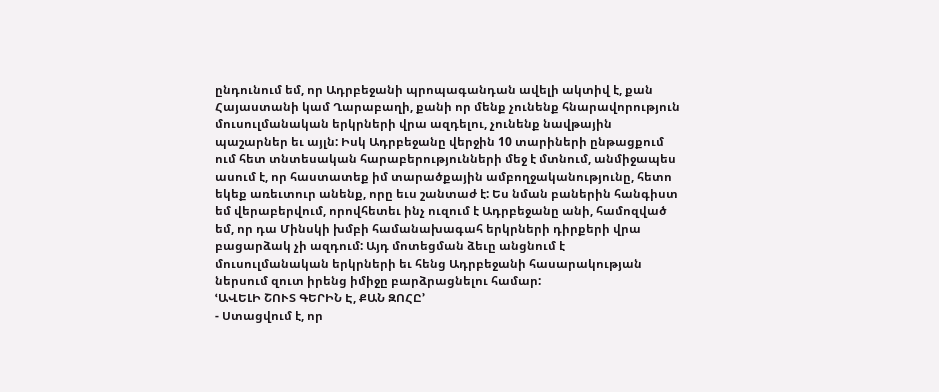ընդունում եմ, որ Ադրբեջանի պրոպագանդան ավելի ակտիվ է, քան Հայաստանի կամ Ղարաբաղի, քանի որ մենք չունենք հնարավորություն մուսուլմանական երկրների վրա ազդելու, չունենք նավթային պաշարներ եւ այլն: Իսկ Ադրբեջանը վերջին 10 տարիների ընթացքում ում հետ տնտեսական հարաբերությունների մեջ է մտնում, անմիջապես ասում է, որ հաստատեք իմ տարածքային ամբողջականությունը, հետո եկեք առեւտուր անենք, որը եւս շանտաժ է: Ես նման բաներին հանգիստ եմ վերաբերվում, որովհետեւ ինչ ուզում է Ադրբեջանը անի, համոզված եմ, որ դա Մինսկի խմբի համանախագահ երկրների դիրքերի վրա բացարձակ չի ազդում: Այդ մոտեցման ձեւը անցնում է մուսուլմանական երկրների եւ հենց Ադրբեջանի հասարակության ներսում զուտ իրենց իմիջը բարձրացնելու համար:
ՙԱՎԵԼԻ ՇՈՒՏ ԳԵՐԻՆ Է, ՔԱՆ ԶՈՀԸ՚
- Ստացվում է, որ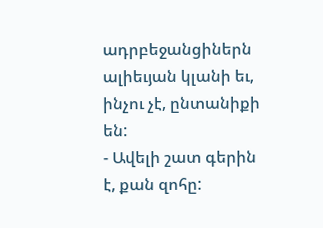ադրբեջանցիներն ալիեւյան կլանի եւ, ինչու չէ, ընտանիքի են:
- Ավելի շատ գերին է, քան զոհը: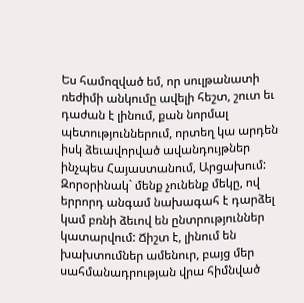Ես համոզված եմ, որ սուլթանատի ռեժիմի անկումը ավելի հեշտ, շուտ եւ դաժան է լինում, քան նորմալ պետություններում, որտեղ կա արդեն իսկ ձեւավորված ավանդույթներ ինչպես Հայաստանում, Արցախում: Զորօրինակ` մենք չունենք մեկը, ով երրորդ անգամ նախագահ է դարձել կամ բռնի ձեւով են ընտրություններ կատարվում: Ճիշտ է, լինում են խախտումներ ամենուր, բայց մեր սահմանադրության վրա հիմնված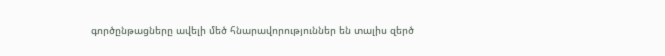գործընթացները ավելի մեծ հնարավորություններ են տալիս զերծ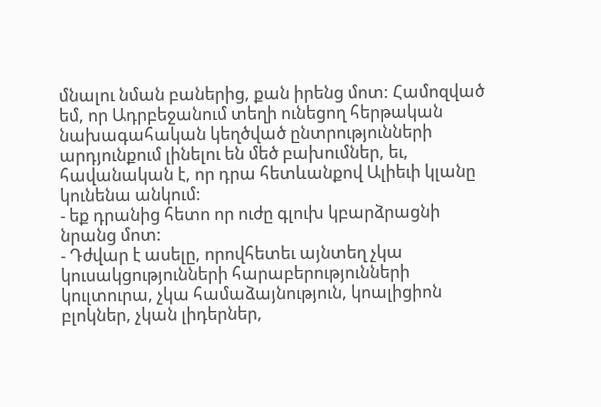մնալու նման բաներից, քան իրենց մոտ: Համոզված եմ, որ Ադրբեջանում տեղի ունեցող հերթական նախագահական կեղծված ընտրությունների արդյունքում լինելու են մեծ բախումներ, եւ, հավանական է, որ դրա հետևանքով Ալիեւի կլանը կունենա անկում:
- եք դրանից հետո որ ուժը գլուխ կբարձրացնի նրանց մոտ:
- Դժվար է ասելը, որովհետեւ այնտեղ չկա կուսակցությունների հարաբերությունների կուլտուրա, չկա համաձայնություն, կոալիցիոն բլոկներ, չկան լիդերներ,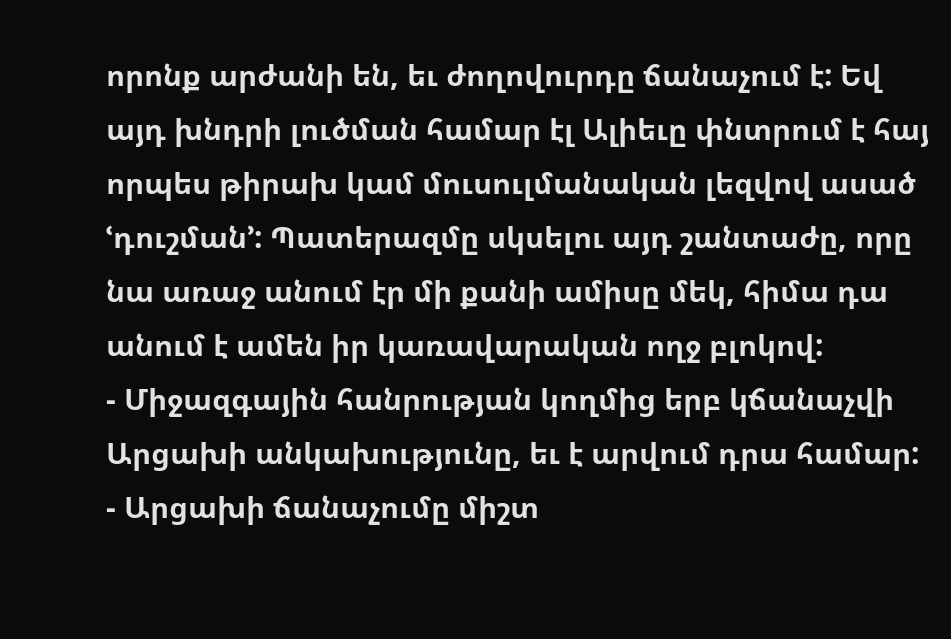որոնք արժանի են, եւ ժողովուրդը ճանաչում է: Եվ այդ խնդրի լուծման համար էլ Ալիեւը փնտրում է հայ որպես թիրախ կամ մուսուլմանական լեզվով ասած ՙդուշման՚: Պատերազմը սկսելու այդ շանտաժը, որը նա առաջ անում էր մի քանի ամիսը մեկ, հիմա դա անում է ամեն իր կառավարական ողջ բլոկով:
- Միջազգային հանրության կողմից երբ կճանաչվի Արցախի անկախությունը, եւ է արվում դրա համար:
- Արցախի ճանաչումը միշտ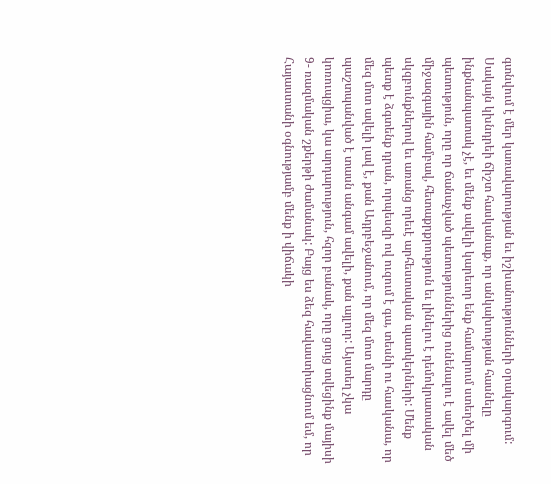գտնվում է մեր կառավարության եւ իշխանությունների օրակարգում: Սակայն կխնդրեի ճիշտ հասկանաք, որ անկախության հասնելը ինքնանպատակ չէ, եւ մենք ավելի կարեւոր ենք համարում ստեղծել մի պետություն, որը որ ճանաչված պետություններից ունենալու է ավել մեծ միջազգային համբավ, հետաքրքրություն եւ լինելու է դեմոկրատական սկզբունքներով եւ առանց որեւէ արհեստական պատկերների: Մենք պետք է ձգտենք դրան, որպեսզի ով ուզում է գա, տեսնի ու հասկանա, որ մեզ մոտ ավելի լավ է, քան Ադրբեջանում, որ մեզ մոտ մարդը պաշտպանված է տասն անգամ ավելի, քան այլուր: Այստեղ չկա կոռուպցիա, կա արդարություն, հզոր բանակ, որը ցույց տվեցինք մայիսի 9- ռազմական շքերթի ժամանակ: Բայց ես ձեզ հավաստիացնում եմ, որ Հայաստանի օգնությամբ մենք ի վիճակի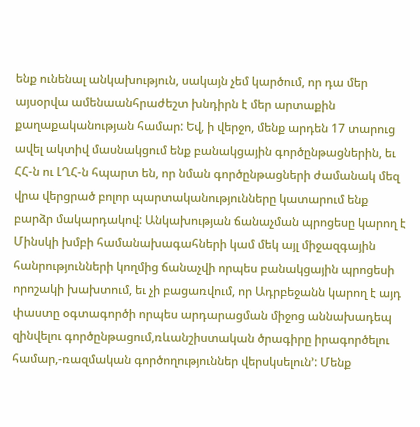ենք ունենալ անկախություն, սակայն չեմ կարծում, որ դա մեր այսօրվա ամենաանհրաժեշտ խնդիրն է մեր արտաքին քաղաքականության համար: Եվ, ի վերջո, մենք արդեն 17 տարուց ավել ակտիվ մասնակցում ենք բանակցային գործընթացներին, եւ ՀՀ-ն ու ԼՂՀ-ն հպարտ են, որ նման գործընթացների ժամանակ մեզ վրա վերցրած բոլոր պարտականությունները կատարում ենք բարձր մակարդակով: Անկախության ճանաչման պրոցեսը կարող է Մինսկի խմբի համանախագահների կամ մեկ այլ միջազգային հանրությունների կողմից ճանաչվի որպես բանակցային պրոցեսի որոշակի խախտում, եւ չի բացառվում, որ Ադրբեջանն կարող է այդ փաստը օգտագործի որպես արդարացման միջոց աննախադեպ զինվելու գործընթացում,ռևանշիստական ծրագիրը իրագործելու համար,-ռազմական գործողություններ վերսկսելուն՚: Մենք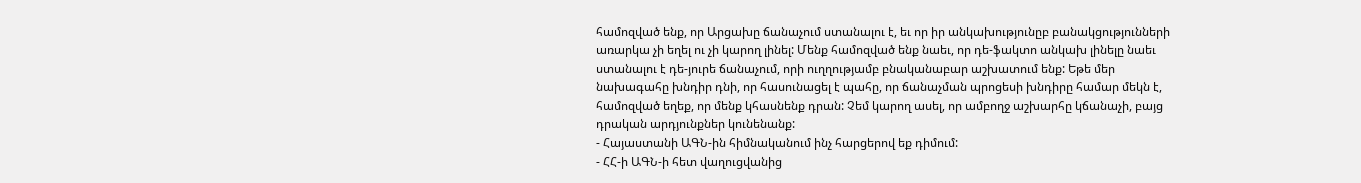համոզված ենք, որ Արցախը ճանաչում ստանալու է, եւ որ իր անկախությունըբ բանակցությունների առարկա չի եղել ու չի կարող լինել: Մենք համոզված ենք նաեւ, որ դե-ֆակտո անկախ լինելը նաեւ ստանալու է դե-յուրե ճանաչում, որի ուղղությամբ բնականաբար աշխատում ենք: Եթե մեր նախագահը խնդիր դնի, որ հասունացել է պահը, որ ճանաչման պրոցեսի խնդիրը համար մեկն է, համոզված եղեք, որ մենք կհասնենք դրան: Չեմ կարող ասել, որ ամբողջ աշխարհը կճանաչի, բայց դրական արդյունքներ կունենանք:
- Հայաստանի ԱԳՆ-ին հիմնականում ինչ հարցերով եք դիմում:
- ՀՀ-ի ԱԳՆ-ի հետ վաղուցվանից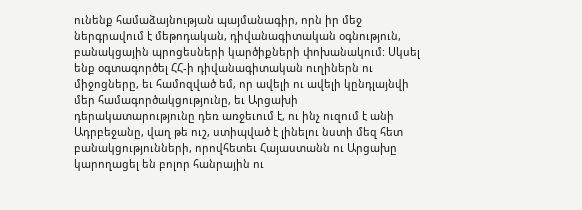ունենք համաձայնության պայմանագիր, որն իր մեջ ներգրավում է մեթոդական, դիվանագիտական օգնություն, բանակցային պրոցեսների կարծիքների փոխանակում: Սկսել ենք օգտագործել ՀՀ-ի դիվանագիտական ուղիներն ու միջոցները, եւ համոզված եմ, որ ավելի ու ավելի կընդլայնվի մեր համագործակցությունը, եւ Արցախի դերակատարությունը դեռ առջեւում է, ու ինչ ուզում է անի Ադրբեջանը, վաղ թե ուշ, ստիպված է լինելու նստի մեզ հետ բանակցությունների, որովհետեւ Հայաստանն ու Արցախը կարողացել են բոլոր հանրային ու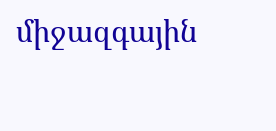միջազգային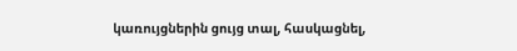կառույցներին ցույց տալ, հասկացնել,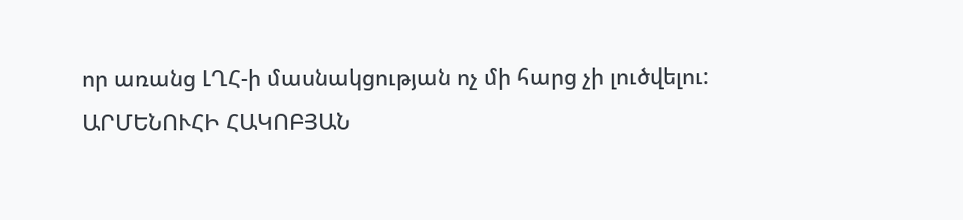որ առանց ԼՂՀ-ի մասնակցության ոչ մի հարց չի լուծվելու:
ԱՐՄԵՆՈՒՀԻ ՀԱԿՈԲՅԱՆ